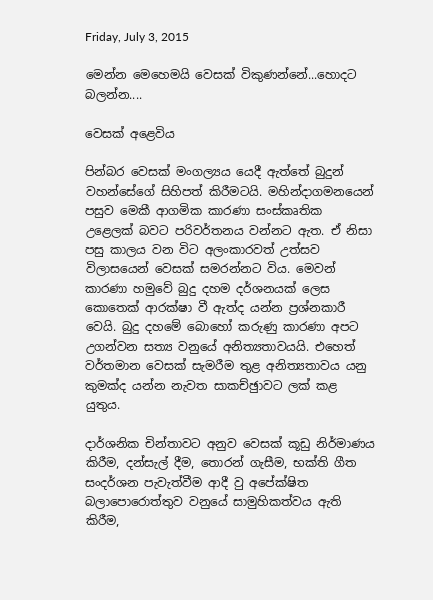Friday, July 3, 2015

මෙන්න මෙහෙමයි වෙසක් විකුණන්නේ...හොදට බලන්න....

වෙසක් අළෙවිය

පින්බර වෙසක් මංගල්‍යය යෙදී ඇත්තේ බුදුන් වහන්සේගේ සිහිපත් කිරීමටයි. මහින්දාගමනයෙන් පසුව මෙකී ආගමික කාරණා සංස්කෘතික උළෙලක් බවට පරිවර්තනය වන්නට ඇත. ඒ නිසා පසු කාලය වන විට අලංකාරවත් උත්සව විලාසයෙන් වෙසක් සමරන්නට විය. මෙවන් කාරණා හමුවේ බුදු දහම දර්ශනයක් ලෙස කොතෙක් ආරක්ෂා වී ඇත්ද යන්න ප්‍රශ්නකාරී වෙයි. බුදු දහමේ බොහෝ කරුණු කාරණා අපට උගන්වන සත්‍ය වනුයේ අනිත්‍යතාවයයි. එහෙත් වර්තමාන වෙසක් සැමරීම තුළ අනිත්‍යතාවය යනු කුමක්ද යන්න නැවත සාකච්ඡුාවට ලක් කළ යුතුය.

දාර්ශනික චින්තාවට අනුව වෙසක් කූඩු නිර්මාණය කිරීම, දන්සැල් දීම, තොරන් ගැසීම, භක්ති ගීත සංදර්ශන පැවැත්වීම ආදී වු අපේක්ෂිත බලාපොරොත්තුව වනුයේ සාමුහිකත්වය ඇති කිරීම,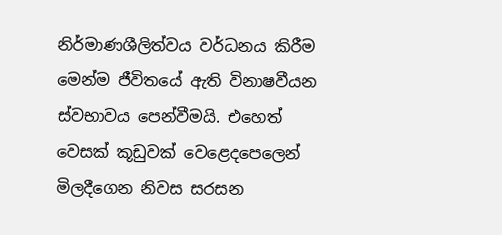නිර්මාණශීලිත්වය වර්ධනය කිරීම මෙන්ම ජීවිතයේ ඇති විනාෂවීයන ස්වභාවය පෙන්වීමයි. එහෙත් වෙසක් කූඩුවක් වෙළෙදපෙලෙන් මිලදීගෙන නිවස සරසන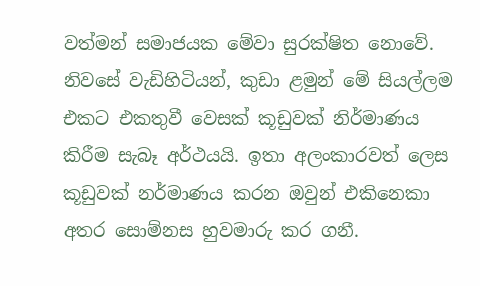වත්මන් සමාජයක මේවා සුරක්ෂිත නොවේ. නිවසේ වැඩිහිටියන්, කුඩා ළමුන් මේ සියල්ලම එකට එකතුවී වෙසක් කූඩුවක් නිර්මාණය කිරීම සැබෑ අර්ථයයි. ඉතා අලංකාරවත් ලෙස කූඩුවක් නර්මාණය කරන ඔවුන් එකිනෙකා අතර සොම්නස හුවමාරු කර ගනී.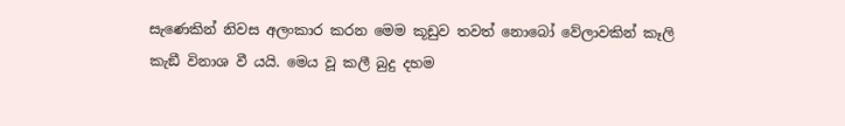සැණෙකින් නිවස අලංකාර කරන මෙම කූඩුව තවත් නොබෝ වේලාවකින් කෑලි කැඞී විනාශ වී යයි. මෙය වූ කලී බුදු දහම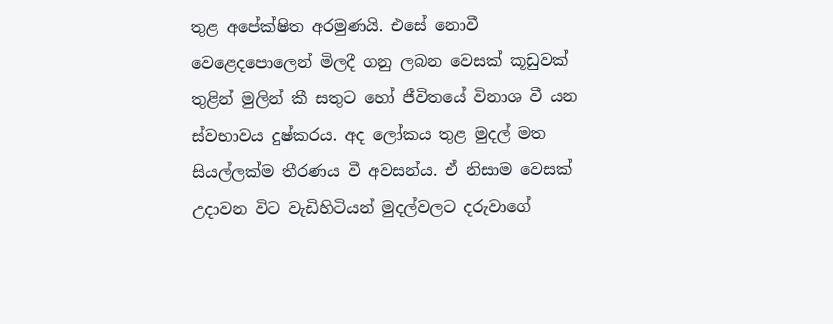තුළ අපේක්ෂිත අරමුණයි. එසේ නොවී වෙළෙදපොලෙන් මිලදී ගනු ලබන වෙසක් කූඩුවක් තුළින් මුලින් කී සතුට හෝ ජීවිතයේ විනාශ වී යන ස්වභාවය දුෂ්කරය. අද ලෝකය තුළ මුදල් මත සියල්ලක්ම තීරණය වී අවසන්ය. ඒ නිසාම වෙසක් උදාවන විට වැඩිහිටියන් මුදල්වලට දරුවාගේ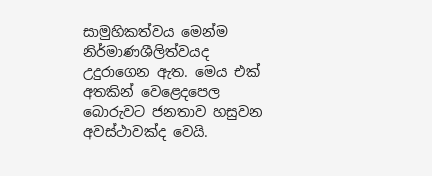සාමුහිකත්වය මෙන්ම නිර්මාණශීලිත්වයද උදුරාගෙන ඇත. මෙය එක් අතකින් වෙළෙදපෙල බොරුවට ජනතාව හසුවන අවස්ථාවක්ද වෙයි.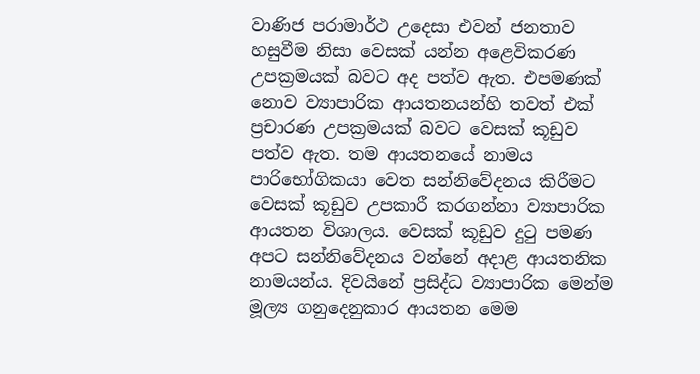වාණිජ පරාමාර්ථ උදෙසා එවන් ජනතාව හසුවීම නිසා වෙසක් යන්න අළෙවිකරණ උපක්‍රමයක් බවට අද පත්ව ඇත. එපමණක් නොව ව්‍යාපාරික ආයතනයන්හි තවත් එක් ප්‍රචාරණ උපක්‍රමයක් බවට වෙසක් කූඩුව පත්ව ඇත. තම ආයතනයේ නාමය පාරිභෝගිකයා වෙත සන්නිවේදනය කිරීමට වෙසක් කූඩුව උපකාරී කරගන්නා ව්‍යාපාරික ආයතන විශාලය. වෙසක් කූඩුව දුටු පමණ අපට සන්නිවේදනය වන්නේ අදාළ ආයතනික නාමයන්ය. දිවයිනේ ප්‍රසිද්ධ ව්‍යාපාරික මෙන්ම මූල්‍ය ගනුදෙනුකාර ආයතන මෙම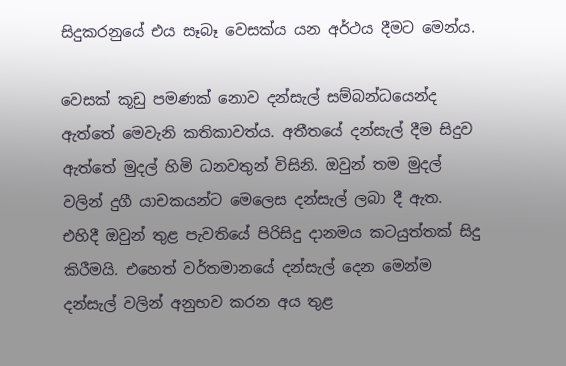සිදුකරනුයේ එය සෑබෑ වෙසක්ය යන අර්ථය දීමට මෙන්ය.

වෙසක් කූඩු පමණක් නොව දන්සැල් සම්බන්ධයෙන්ද ඇත්තේ මෙවැනි කතිකාවත්ය. අතීතයේ දන්සැල් දීම සිදුව ඇත්තේ මුදල් හිමි ධනවතුන් විසිනි. ඔවුන් තම මුදල් වලින් දුගී යාචකයන්ට මෙලෙස දන්සැල් ලබා දී ඇත. එහිදී ඔවුන් තුළ පැවතියේ පිරිසිදු දානමය කටයුත්තක් සිදු කිරීමයි. එහෙත් වර්තමානයේ දන්සැල් දෙන මෙන්ම දන්සැල් වලින් අනුභව කරන අය තුළ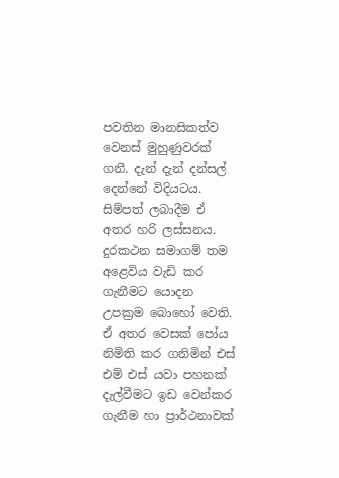පවතින මානසිකත්ව වෙනස් මුහුණුවරක් ගනී. දැන් දැන් දන්සල් දෙන්නේ විදියටය. සිම්පත් ලබාදීම ඒ අතර හරි ලස්සනය. දුරකථන සමාගම් තම අළෙවිය වැඩි කර ගැනීමට යොදන උපක්‍රම බොහෝ වෙති. ඒ අතර වෙසක් පෝය නිමිති කර ගනිමින් එස් එම් එස් යවා පහනක් දැල්වීමට ඉඩ වෙන්කර ගැනීම හා ප්‍රාර්ථනාවක්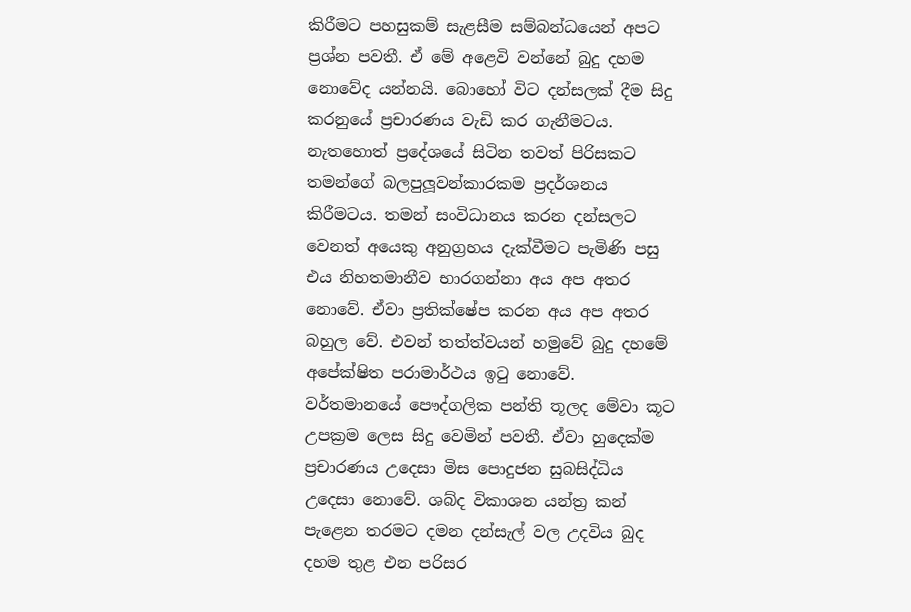කිරීමට පහසුකම් සැළසීම සම්බන්ධයෙන් අපට ප්‍රශ්න පවතී. ඒ මේ අළෙවි වන්නේ බුදු දහම නොවේද යන්නයි. බොහෝ විට දන්සලක් දීම සිදු කරනුයේ ප්‍රචාරණය වැඩි කර ගැනීමටය. නැතහොත් ප්‍රදේශයේ සිටින තවත් පිරිසකට තමන්ගේ බලපුලූවන්කාරකම ප්‍රදර්ශනය කිරීමටය. තමන් සංවිධානය කරන දන්සලට වෙනත් අයෙකු අනුග්‍රහය දැක්වීමට පැමිණි පසු එය නිහතමානීව භාරගන්නා අය අප අතර නොවේ. ඒවා ප්‍රතික්ෂේප කරන අය අප අතර බහුල වේ. එවන් තත්ත්වයන් හමුවේ බුදු දහමේ අපේක්ෂිත පරාමාර්ථය ඉටු නොවේ. වර්තමානයේ පෞද්ගලික පන්ති තූලද මේවා කූට උපක්‍රම ලෙස සිදු වෙමින් පවතී. ඒවා හුදෙක්ම ප්‍රචාරණය උදෙසා මිස පොදුජන සුබසිද්ධිය උදෙසා නොවේ. ශබ්ද විකාශන යන්ත්‍ර කන් පැළෙන තරමට දමන දන්සැල් වල උදවිය බුද දහම තුළ එන පරිසර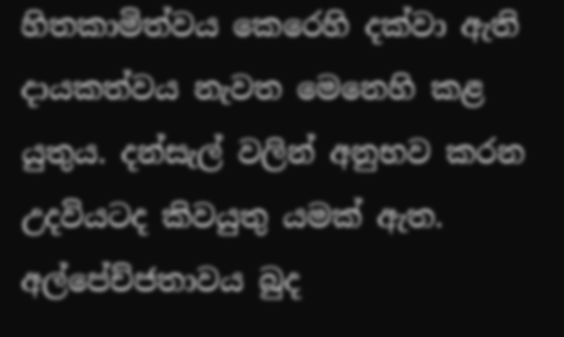හිතකාමිත්වය කෙරෙහි දක්වා ඇති දායකත්වය නැවත මෙනෙහි කළ යුතුය. දන්සැල් වලින් අනුභව කරන උදවියටද කිවයුතු යමක් ඇත. අල්පේච්ජතාවය බුද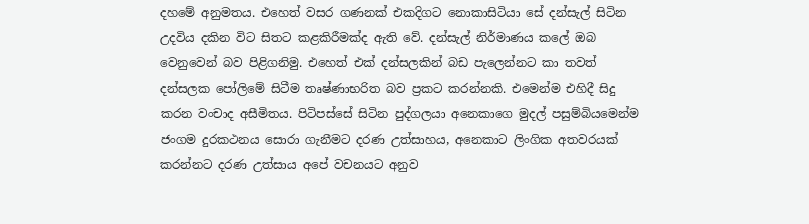දහමේ අනුමතය. එහෙත් වසර ගණනක් එකදිගට නොකාසිටියා සේ දන්සැල් සිටින උදවිය දකින විට සිතට කළකිරීමක්ද ඇති වේ. දන්සැල් නිර්මාණය කලේ ඔබ වෙනුවෙන් බව පිළිගනිමු. එහෙත් එක් දන්සලකින් බඩ පැලෙන්නට කා තවත් දන්සලක පෝලිමේ සිටීම තෘෂ්ණාභරිත බව ප්‍රකට කරන්නකි. එමෙන්ම එහිදී සිදු කරන වංචාද අසීමිතය. පිටිපස්සේ සිටින පුද්ගලයා අනෙකාගෙ මුදල් පසුම්බියමෙන්ම ජංගම දුරකථනය සොරා ගැනීමට දරණ උත්සාහය, අනෙකාට ලිංගික අතවරයක් කරන්නට දරණ උත්සාය අපේ වචනයට අනුව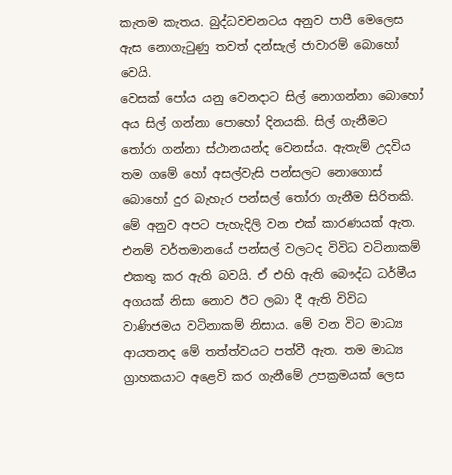කැතම කැතය. බුද්ධවචනටය අනුව පාපී මෙලෙස ඇස නොගැටුණු තවත් දන්සැල් ජාවාරම් බොහෝ වෙයි.
වෙසක් පෝය යනු වෙනදාට සිල් නොගන්නා බොහෝ අය සිල් ගන්නා පොහෝ දිනයකි. සිල් ගැනීමට තෝරා ගන්නා ස්ථානයන්ද වෙනස්ය. ඇතැම් උදවිය තම ගමේ හෝ අසල්වැසි පන්සලට නොගොස් බොහෝ දුර බැහැර පන්සල් තෝරා ගැනීම සිරිතකි. මේ අනුව අපට පැහැදිලි වන එක් කාරණයක් ඇත. එනම් වර්තමානයේ පන්සල් වලටද විවිධ වටිනාකම් එකතු කර ඇති බවයි. ඒ එහි ඇති බෞද්ධ ධර්මීය අගයක් නිසා නොව ඊට ලබා දී ඇති විවිධ වාණිජමය වටිනාකම් නිසාය. මේ වන විට මාධ්‍ය ආයතනද මේ තත්ත්වයට පත්වී ඇත. තම මාධ්‍ය ග්‍රාහකයාට අළෙවි කර ගැනීමේ උපක්‍රමයක් ලෙස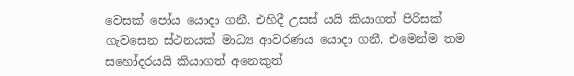වෙසක් පෝය යොදා ගනී. එහිදී උසස් යයි කියාගත් පිරිසක් ගැවසෙන ස්ථනයක් මාධ්‍ය ආවරණය යොදා ගනී. එමෙන්ම තම සහෝදරයයි කියාගත් අනෙකුත්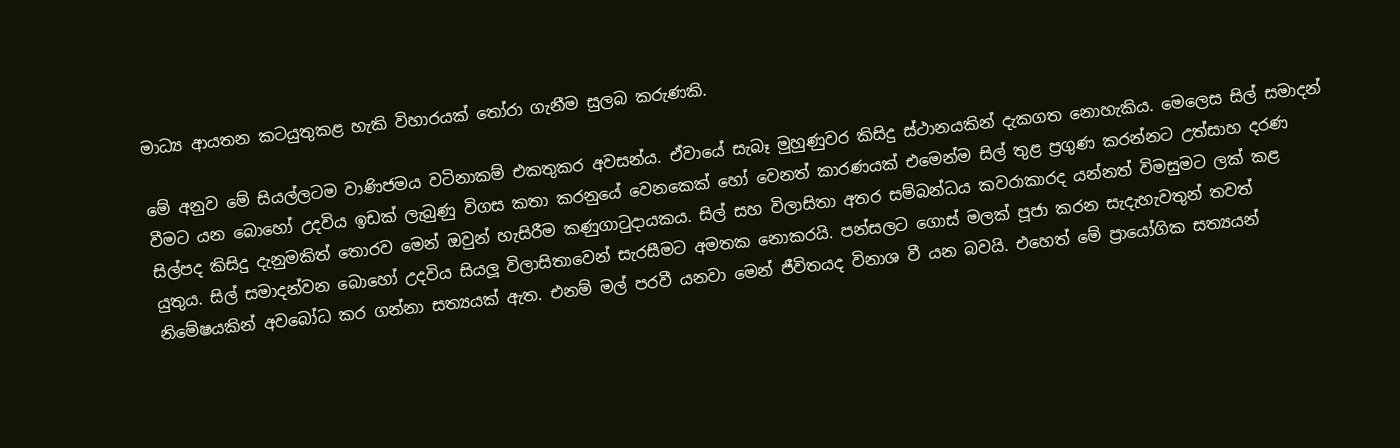මාධ්‍ය ආයතන කටයුතුකළ හැකි විහාරයක් තෝරා ගැනීම සුලබ කරුණකි.

මේ අනුව මේ සියල්ලටම වාණිජමය වටිනාකම් එකතුකර අවසන්ය. ඒවායේ සැබෑ මුහුණුවර කිසිදු ස්ථානයකින් දැකගත නොහැකිය. මෙලෙස සිල් සමාදන් වීමට යන බොහෝ උදවිය ඉඩක් ලැබුණු විගස කතා කරනුයේ වෙනකෙක් හෝ වෙනත් කාරණයක් එමෙන්ම සිල් තුළ ප්‍රගුණ කරන්නට උත්සාහ දරණ සිල්පද කිසිදු දැනුමකිත් තොරව මෙන් ඔවුන් හැසිරීම කණුගාටුදායකය. සිල් සහ විලාසිතා අතර සම්බන්ධය කවරාකාරද යන්නත් විමසුමට ලක් කළ යුතුය. සිල් සමාදන්වන බොහෝ උදවිය සියලූ විලාසිතාවෙන් සැරසීමට අමතක නොකරයි. පන්සලට ගොස් මලක් පූජා කරන සැදැහැවතුන් තවත් නිමේෂයකින් අවබෝධ කර ගන්නා සත්‍යයක් ඇත. එනම් මල් පරවී යනවා මෙන් ජීවිතයද විනාශ වී යන බවයි. එහෙත් මේ ප්‍රායෝගික සත්‍යයන්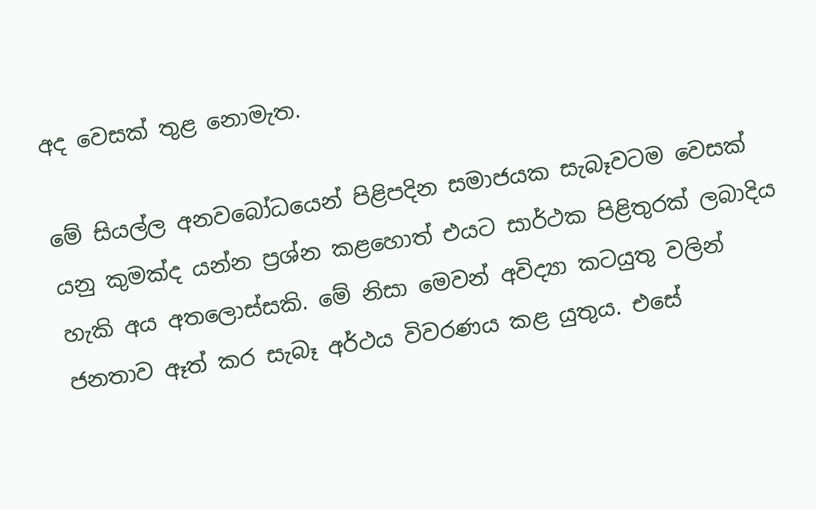අද වෙසක් තුළ නොමැත.

මේ සියල්ල අනවබෝධයෙන් පිළිපදින සමාජයක සැබෑවටම වෙසක් යනු කුමක්ද යන්න ප්‍රශ්න කළහොත් එයට සාර්ථක පිළිතුරක් ලබාදිය හැකි අය අතලොස්සකි. මේ නිසා මෙවන් අවිද්‍යා කටයුතු වලින් ජනතාව ඈත් කර සැබෑ අර්ථය විවරණය කළ යුතුය. එසේ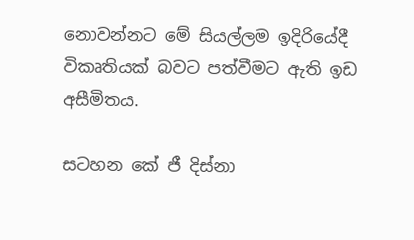නොවන්නට මේ සියල්ලම ඉදිරියේදී විකෘතියක් බවට පත්වීමට ඇති ඉඩ අසීමිතය.

සටහන කේ ජී දිස්නා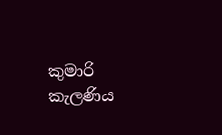කුමාරි
කැලණිය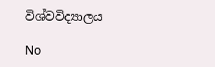විශ්වවිද්‍යාලය

No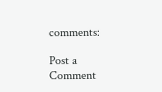comments:

Post a Comment